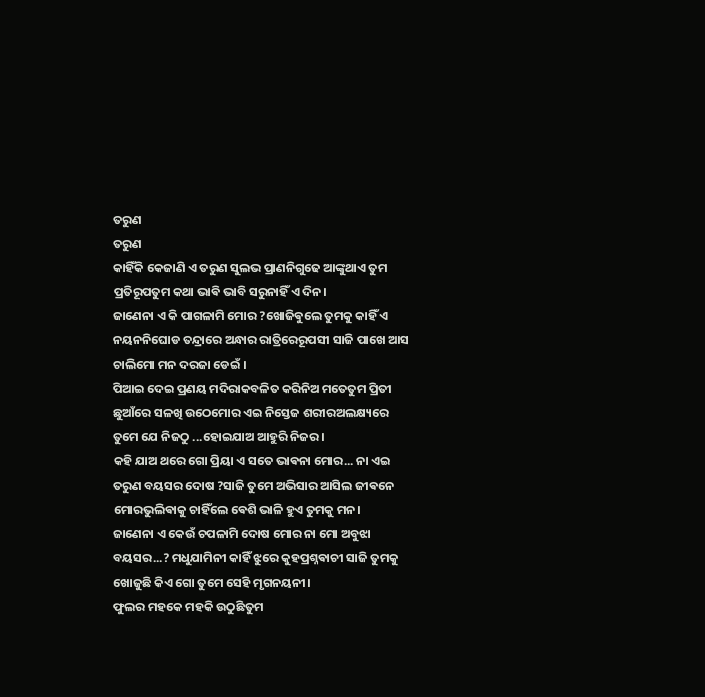ତରୁଣ
ତରୁଣ
କାହିଁକି କେଜାଣି ଏ ତରୁଣ ସୁଲଭ ପ୍ରାଣନିଗୁଢେ ଆଙ୍କୁଥାଏ ତୁମ ପ୍ରତିରୂପତୁମ କଥା ଭାଵି ଭାବି ସରୁନାହିଁ ଏ ଦିନ।
ଜାଣେନା ଏ କି ପାଗଳାମି ମୋର ?ଖୋଜିଵୁଲେ ତୁମକୁ କାହିଁ ଏ ନୟନନିଘୋଡ ତନ୍ଦ୍ରାରେ ଅନ୍ଧାର ରାତ୍ରିରେରୂପସୀ ସାଜି ପାଖେ ଆସ ଚାଲିମୋ ମନ ଦରଜା ଡେଇଁ ।
ପିଆଇ ଦେଇ ପ୍ରଣୟ ମଦିରାକବଳିତ କରିନିଅ ମତେତୁମ ପ୍ରିତୀ ଛୁଆଁରେ ସଳଖି ଉଠେମୋର ଏଇ ନିସ୍ତେଜ ଶରୀରଅଲକ୍ଷ୍ୟରେ ତୁମେ ଯେ ନିଜଠୁ ...ହୋଇଯାଅ ଆହୁରି ନିଜର।
କହି ଯାଅ ଥରେ ଗୋ ପ୍ରିୟା ଏ ସତେ ଭାଵନା ମୋର... ନା ଏଇ ତରୁଣ ବୟସର ଦୋଷ ?ସାଜି ତୁମେ ଅଭିସାର ଆସିଲ ଜୀଵନେ ମୋରଭୁଲିଵାକୁ ଚାହିଁଲେ ଵେଶି ଭାଳି ହୁଏ ତୁମକୁ ମନ।
ଜାଣେନା ଏ କେଉଁ ଚପଳାମି ଦୋଷ ମୋର ନା ମୋ ଅବୁଝା ବୟସର...? ମଧୁଯାମିନୀ କାହିଁ ଝୁରେ କୁହପ୍ରଶ୍ନଵାଚୀ ସାଜି ତୁମକୁ ଖୋଜୁଛି କିଏ ଗୋ ତୁମେ ସେହି ମୃଗନୟନୀ।
ଫୁଲର ମହକେ ମହକି ଉଠୁଛିତୁମ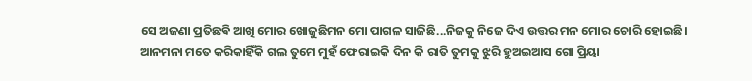ସେ ଅଜଣା ପ୍ରତିଛଵି ଆଖି ମୋର ଖୋଜୁଛିମନ ମୋ ପାଗଳ ସାଜିଛି...ନିଜକୁ ନିଜେ ଦିଏ ଉତ୍ତର ମନ ମୋର ଚୋରି ହୋଇଛି।
ଆନମନା ମତେ କରିକାହିଁକି ଗଲ ତୁମେ ମୁହଁ ଫେରାଇକି ଦିନ କି ରାତି ତୁମକୁ ଝୁରି ହୁଅଇଆସ ଗୋ ପ୍ରିୟା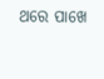ଥରେ ପାଖେ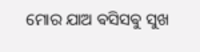ମୋର ଯାଅ ଵସିସଵୁ ସୁଖ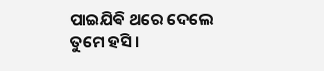ପାଇଯିଵି ଥରେ ଦେଲେ ତୁମେ ହସି।